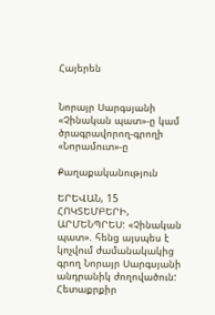Հայերեն


Նորայր Սարգսյանի «Չինական պատ»-ը կամ ծրագրավորող-գրողի «Նորամուտ»-ը

Քաղաքականություն

ԵՐԵՎԱՆ, 15 ՀՈԿՏԵՄԲԵՐԻ, ԱՐՄԵՆՊՐԵՍ: «Չինական պատ». հենց այսպես է կոչվում ժամանակակից գրող Նորայր Սարգսյանի անդրանիկ ժողովածուն: Հետաքրքիր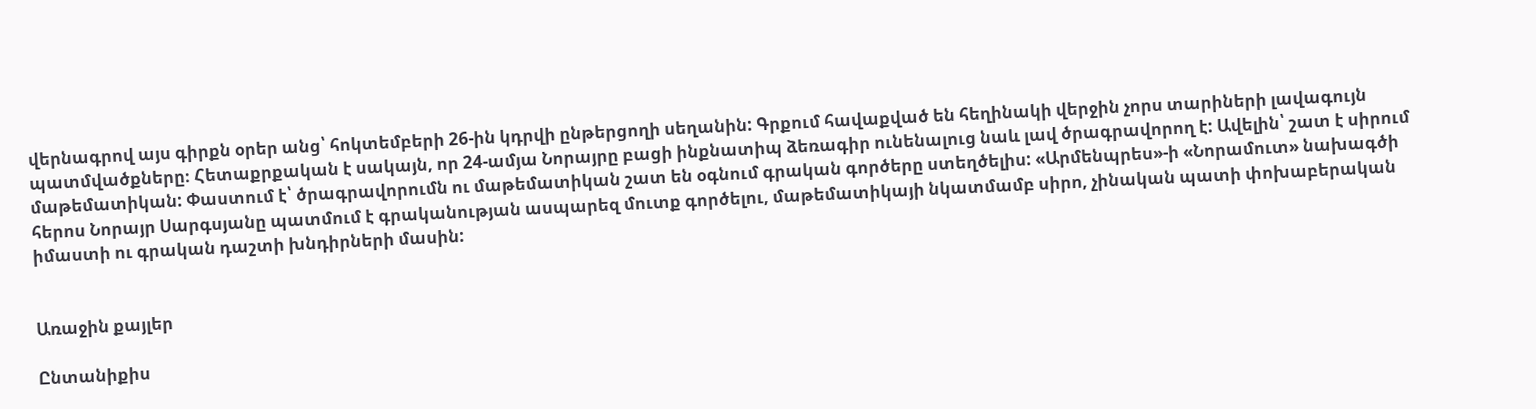վերնագրով այս գիրքն օրեր անց՝ հոկտեմբերի 26-ին կդրվի ընթերցողի սեղանին: Գրքում հավաքված են հեղինակի վերջին չորս տարիների լավագույն պատմվածքները։ Հետաքրքական է սակայն, որ 24-ամյա Նորայրը բացի ինքնատիպ ձեռագիր ունենալուց նաև լավ ծրագրավորող է: Ավելին՝ շատ է սիրում մաթեմատիկան: Փաստում է՝ ծրագրավորումն ու մաթեմատիկան շատ են օգնում գրական գործերը ստեղծելիս: «Արմենպրես»-ի «Նորամուտ» նախագծի հերոս Նորայր Սարգսյանը պատմում է գրականության ասպարեզ մուտք գործելու, մաթեմատիկայի նկատմամբ սիրո, չինական պատի փոխաբերական իմաստի ու գրական դաշտի խնդիրների մասին:


Առաջին քայլեր

Ընտանիքիս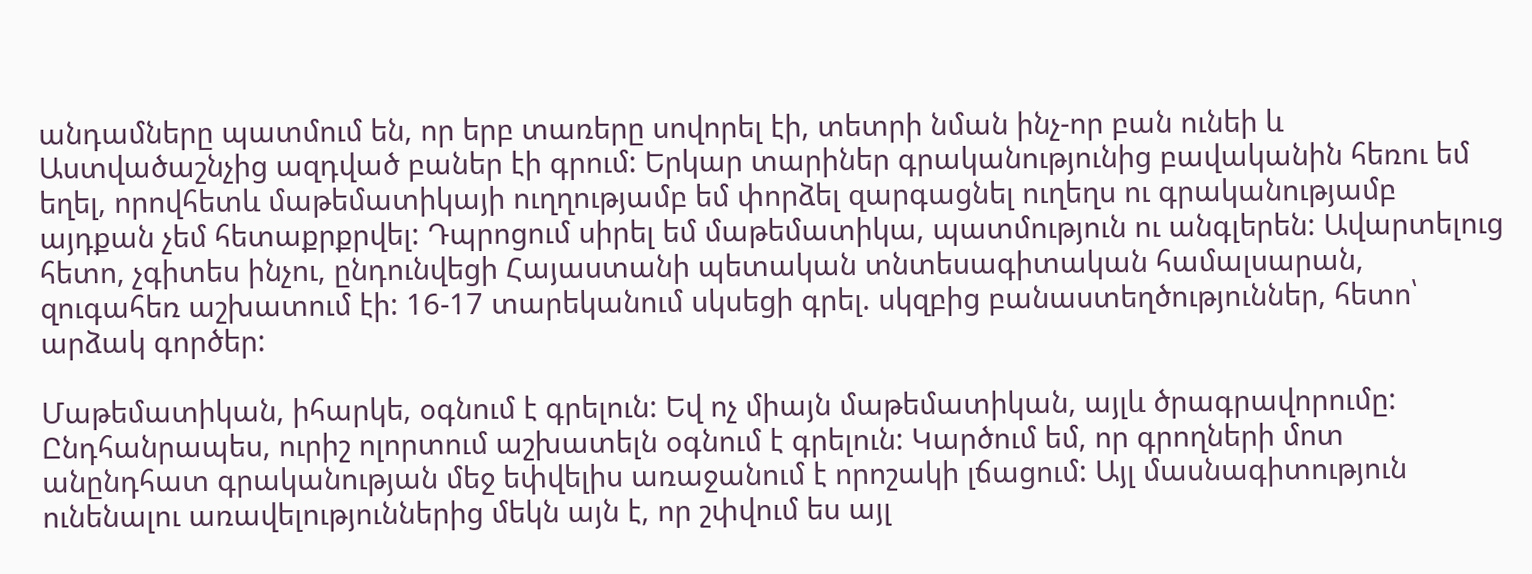անդամները պատմում են, որ երբ տառերը սովորել էի, տետրի նման ինչ-որ բան ունեի և Աստվածաշնչից ազդված բաներ էի գրում: Երկար տարիներ գրականությունից բավականին հեռու եմ եղել, որովհետև մաթեմատիկայի ուղղությամբ եմ փորձել զարգացնել ուղեղս ու գրականությամբ այդքան չեմ հետաքրքրվել: Դպրոցում սիրել եմ մաթեմատիկա, պատմություն ու անգլերեն: Ավարտելուց հետո, չգիտես ինչու, ընդունվեցի Հայաստանի պետական տնտեսագիտական համալսարան, զուգահեռ աշխատում էի: 16-17 տարեկանում սկսեցի գրել. սկզբից բանաստեղծություններ, հետո՝ արձակ գործեր:

Մաթեմատիկան, իհարկե, օգնում է գրելուն: Եվ ոչ միայն մաթեմատիկան, այլև ծրագրավորումը: Ընդհանրապես, ուրիշ ոլորտում աշխատելն օգնում է գրելուն: Կարծում եմ, որ գրողների մոտ անընդհատ գրականության մեջ եփվելիս առաջանում է որոշակի լճացում: Այլ մասնագիտություն ունենալու առավելություններից մեկն այն է, որ շփվում ես այլ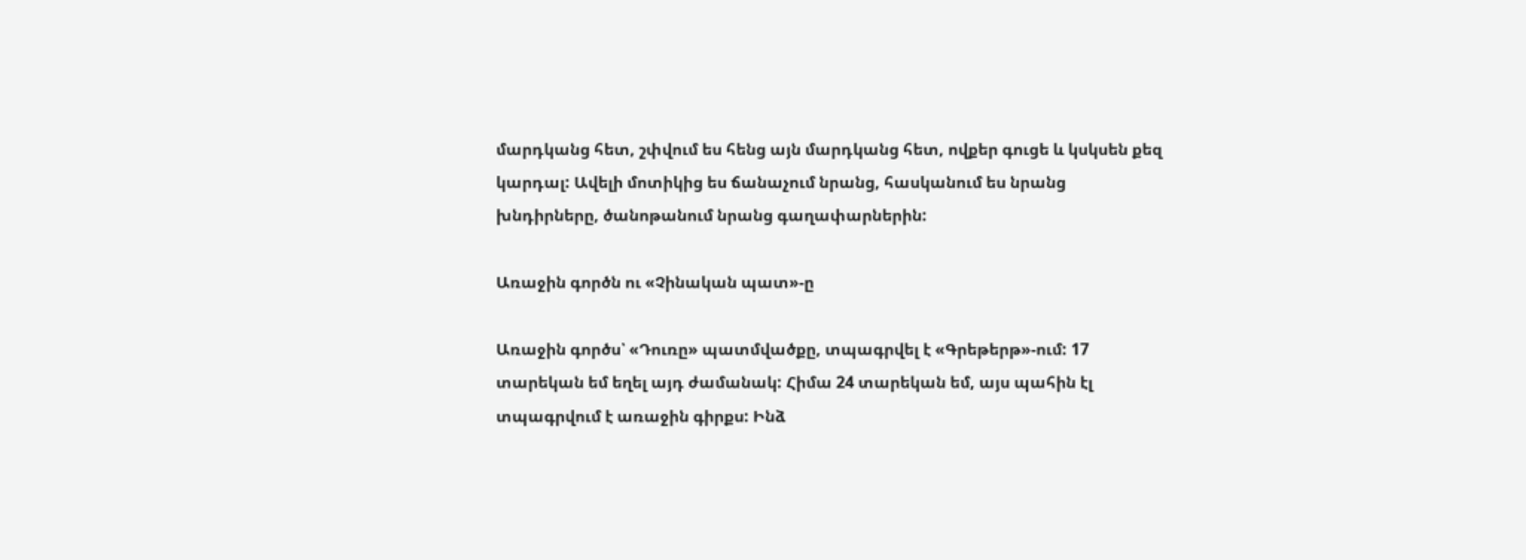մարդկանց հետ, շփվում ես հենց այն մարդկանց հետ, ովքեր գուցե և կսկսեն քեզ կարդալ: Ավելի մոտիկից ես ճանաչում նրանց, հասկանում ես նրանց խնդիրները, ծանոթանում նրանց գաղափարներին:

Առաջին գործն ու «Չինական պատ»-ը

Առաջին գործս՝ «Դուռը» պատմվածքը, տպագրվել է «Գրեթերթ»-ում: 17 տարեկան եմ եղել այդ ժամանակ: Հիմա 24 տարեկան եմ, այս պահին էլ տպագրվում է առաջին գիրքս: Ինձ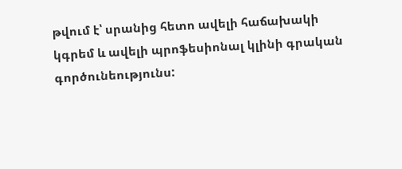թվում է՝ սրանից հետո ավելի հաճախակի կգրեմ և ավելի պրոֆեսիոնալ կլինի գրական գործունեությունս: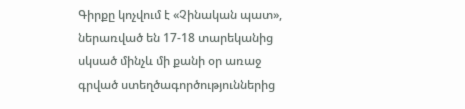Գիրքը կոչվում է «Չինական պատ», ներառված են 17-18 տարեկանից սկսած մինչև մի քանի օր առաջ գրված ստեղծագործություններից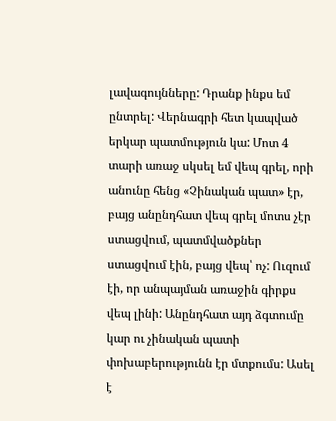լավագույնները: Դրանք ինքս եմ ընտրել: Վերնագրի հետ կապված երկար պատմություն կա: Մոտ 4 տարի առաջ սկսել եմ վեպ գրել, որի անունը հենց «Չինական պատ» էր, բայց անընդհատ վեպ գրել մոտս չէր ստացվում, պատմվածքներ ստացվում էին, բայց վեպ՝ ոչ: Ուզում էի, որ անպայման առաջին գիրքս վեպ լինի: Անընդհատ այդ ձգտումը կար ու չինական պատի փոխաբերությունն էր մտքումս: Ասել է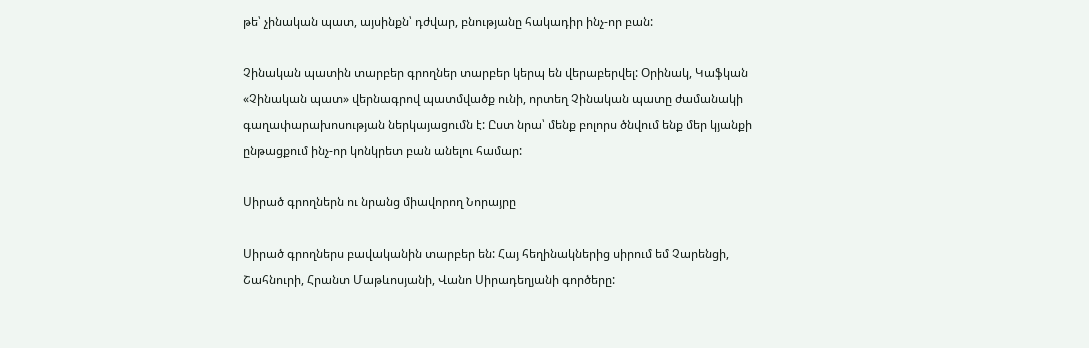թե՝ չինական պատ, այսինքն՝ դժվար, բնությանը հակադիր ինչ-որ բան:

Չինական պատին տարբեր գրողներ տարբեր կերպ են վերաբերվել: Օրինակ, Կաֆկան «Չինական պատ» վերնագրով պատմվածք ունի, որտեղ Չինական պատը ժամանակի գաղափարախոսության ներկայացումն է: Ըստ նրա՝ մենք բոլորս ծնվում ենք մեր կյանքի ընթացքում ինչ-որ կոնկրետ բան անելու համար:

Սիրած գրողներն ու նրանց միավորող Նորայրը

Սիրած գրողներս բավականին տարբեր են: Հայ հեղինակներից սիրում եմ Չարենցի, Շահնուրի, Հրանտ Մաթևոսյանի, Վանո Սիրադեղյանի գործերը: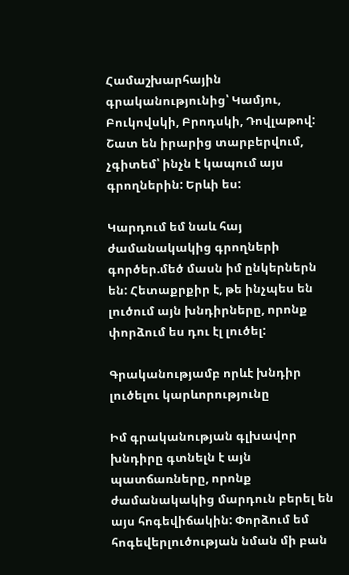Համաշխարհային գրականությունից՝ Կամյու, Բուկովսկի, Բրոդսկի, Դովլաթով: Շատ են իրարից տարբերվում, չգիտեմ՝ ինչն է կապում այս գրողներին: Երևի ես:

Կարդում եմ նաև հայ ժամանակակից գրողների գործեր.մեծ մասն իմ ընկերներն են: Հետաքրքիր է, թե ինչպես են լուծում այն խնդիրները, որոնք փորձում ես դու էլ լուծել:

Գրականությամբ որևէ խնդիր լուծելու կարևորությունը

Իմ գրականության գլխավոր խնդիրը գտնելն է այն պատճառները, որոնք ժամանակակից մարդուն բերել են այս հոգեվիճակին: Փորձում եմ հոգեվերլուծության նման մի բան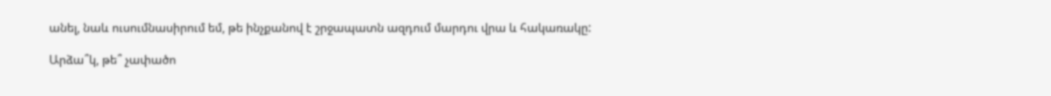անել, նաև ուսումնասիրում եմ, թե ինչքանով է շրջապատն ազդում մարդու վրա և հակառակը:

Արձա՞կ, թե՞ չափածո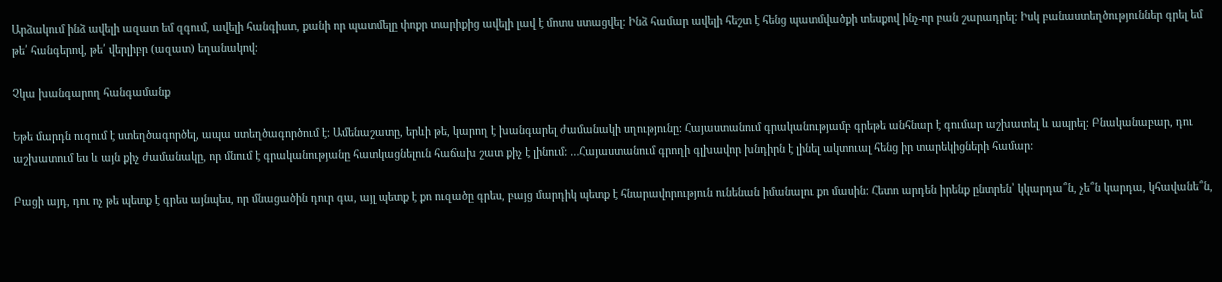Արձակում ինձ ավելի ազատ եմ զգում, ավելի հանգիստ, քանի որ պատմելը փոքր տարիքից ավելի լավ է մոտս ստացվել: Ինձ համար ավելի հեշտ է հենց պատմվածքի տեսքով ինչ-որ բան շարադրել: Իսկ բանաստեղծություններ գրել եմ թե՛ հանգերով, թե՛ վերլիբր (ազատ) եղանակով:

Չկա խանգարող հանգամանք

Եթե մարդն ուզում է ստեղծագործել, ապա ստեղծագործում է: Ամենաշատը, երևի թե, կարող է խանգարել ժամանակի սղությունը: Հայաստանում գրականությամբ գրեթե անհնար է գումար աշխատել և ապրել: Բնականաբար, դու աշխատում ես և այն քիչ ժամանակը, որ մնում է գրականությանը հատկացնելուն հաճախ շատ քիչ է լինում: …Հայաստանում գրողի գլխավոր խնդիրն է լինել ակտուալ հենց իր տարեկիցների համար:

Բացի այդ, դու ոչ թե պետք է գրես այնպես, որ մնացածին դուր գա, այլ պետք է քո ուզածը գրես, բայց մարդիկ պետք է հնարավորություն ունենան իմանալու քո մասին: Հետո արդեն իրենք ընտրեն՝ կկարդա՞ն, չե՞ն կարդա, կհավանե՞ն,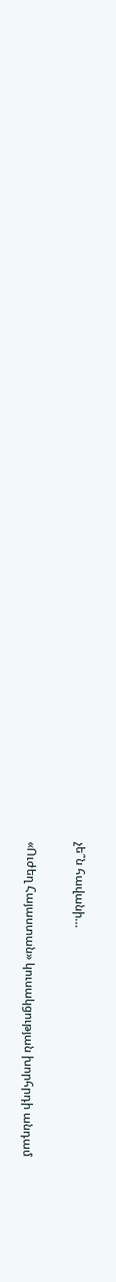չե՞ն հավանի…

«Ուժեղ Հայաստան» կուսակցության խորհրդի անդամ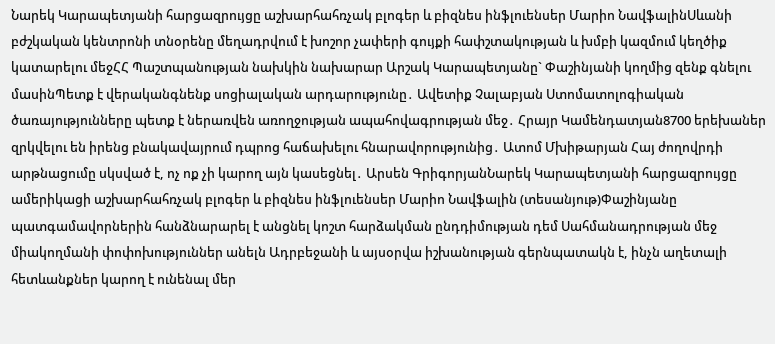Նարեկ Կարապետյանի հարցազրույցը աշխարհահռչակ բլոգեր և բիզնես ինֆլուենսեր Մարիո ՆավֆալինՍևանի բժշկական կենտրոնի տնօրենը մեղադրվում է խոշոր չափերի գույքի հափշտակության և խմբի կազմում կեղծիք կատարելու մեջՀՀ Պաշտպանության նախկին նախարար Արշակ Կարապետյանը` Փաշինյանի կողմից զենք գնելու մասինՊետք է վերականգնենք սոցիալական արդարությունը․ Ավետիք Չալաբյան Ստոմատոլոգիական ծառայությունները պետք է ներառվեն առողջության ապահովագրության մեջ․ Հրայր Կամենդատյան8700 երեխաներ զրկվելու են իրենց բնակավայրում դպրոց հաճախելու հնարավորությունից․ Ատոմ Մխիթարյան Հայ ժողովրդի արթնացումը սկսված է, ոչ ոք չի կարող այն կասեցնել․ Արսեն ԳրիգորյանՆարեկ Կարապետյանի հարցազրույցը ամերիկացի աշխարհահռչակ բլոգեր և բիզնես ինֆլուենսեր Մարիո Նավֆալին (տեսանյութ)Փաշինյանը պատգամավորներին հանձնարարել է անցնել կոշտ հարձակման ընդդիմության դեմ Սահմանադրության մեջ միակողմանի փոփոխություններ անելն Ադրբեջանի և այսօրվա իշխանության գերնպատակն է, ինչն աղետալի հետևանքներ կարող է ունենալ մեր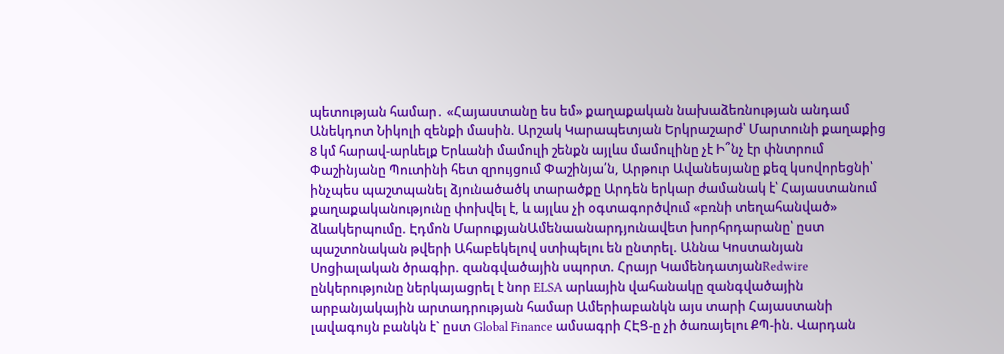պետության համար․ «Հայաստանը ես եմ» քաղաքական նախաձեռնության անդամ Անեկդոտ Նիկոլի զենքի մասին. Արշակ Կարապետյան Երկրաշարժ՝ Մարտունի քաղաքից 8 կմ հարավ-արևելք Երևանի մամուլի շենքն այլևս մամուլինը չէ Ի՞նչ էր փնտրում Փաշինյանը Պուտինի հետ զրույցում Փաշինյա՛ն, Արթուր Ավանեսյանը քեզ կսովորեցնի՝ ինչպես պաշտպանել ձյունածածկ տարածքը Արդեն երկար ժամանակ է՝ Հայաստանում քաղաքականությունը փոխվել է, և այլևս չի օգտագործվում «բռնի տեղահանված» ձևակերպումը. Էդմոն ՄարուքյանԱմենաանարդյունավետ խորհրդարանը՝ ըստ պաշտոնական թվերի Ահաբեկելով ստիպելու են ընտրել. Աննա Կոստանյան Սոցիալական ծրագիր. զանգվածային սպորտ. Հրայր ԿամենդատյանRedwire ընկերությունը ներկայացրել է նոր ELSA արևային վահանակը զանգվածային արբանյակային արտադրության համար Ամերիաբանկն այս տարի Հայաստանի լավագույն բանկն է` ըստ Global Finance ամսագրի ՀԷՑ-ը չի ծառայելու ՔՊ-ին. Վարդան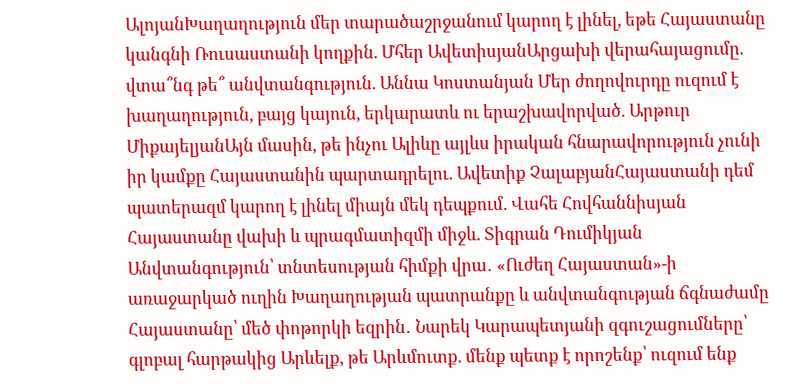ԱլոյանԽաղաղություն մեր տարածաշրջանում կարող է լինել, եթե Հայաստանը կանգնի Ռուսաստանի կողքին. Մհեր ԱվետիսյանԱրցախի վերահայացումը. վտա՞նգ թե՞ անվտանգություն. Աննա Կոստանյան Մեր ժողովուրդը ուզում է խաղաղություն, բայց կայուն, երկարատև ու երաշխավորված. Արթուր ՄիքայելյանԱյն մասին, թե ինչու Ալիևը այլևս իրական հնարավորություն չունի իր կամքը Հայաստանին պարտադրելու. Ավետիք ՉալաբյանՀայաստանի դեմ պատերազմ կարող է լինել միայն մեկ դեպքում. Վահե Հովհաննիսյան Հայաստանը վախի և պրագմատիզմի միջև. Տիգրան Դումիկյան Անվտանգություն՝ տնտեսության հիմքի վրա․ «Ուժեղ Հայաստան»-ի առաջարկած ուղին Խաղաղության պատրանքը և անվտանգության ճգնաժամը Հայաստանը՝ մեծ փոթորկի եզրին․ Նարեկ Կարապետյանի զգուշացումները՝ գլոբալ հարթակից Արևելք, թե Արևմուտք. մենք պետք է որոշենք՝ ուզում ենք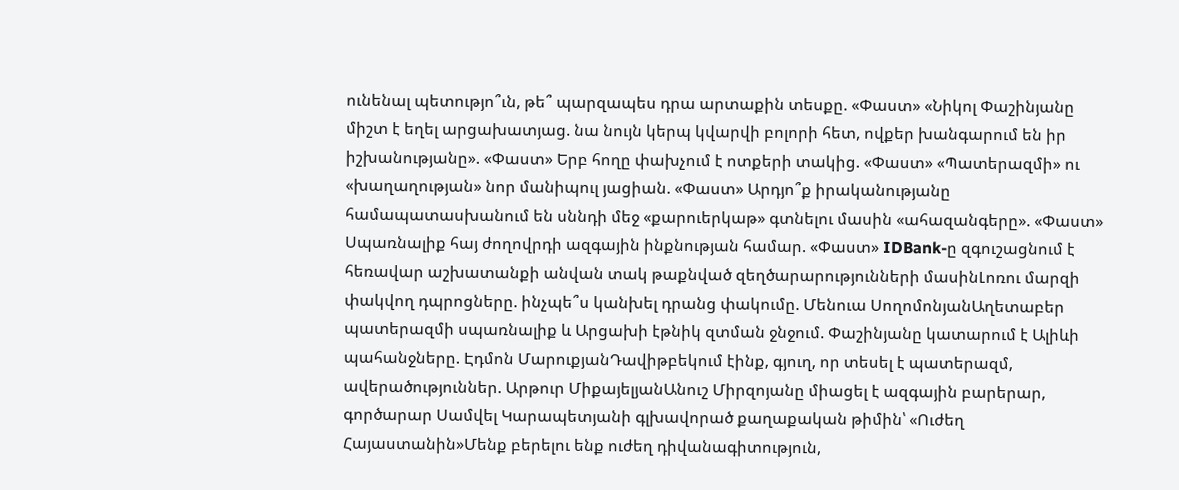ունենալ պետությո՞ւն, թե՞ պարզապես դրա արտաքին տեսքը. «Փաստ» «Նիկոլ Փաշինյանը միշտ է եղել արցախատյաց. նա նույն կերպ կվարվի բոլորի հետ, ովքեր խանգարում են իր իշխանությանը». «Փաստ» Երբ հողը փախչում է ոտքերի տակից. «Փաստ» «Պատերազմի» ու «խաղաղության» նոր մանիպուլ յացիան. «Փաստ» Արդյո՞ք իրականությանը համապատասխանում են սննդի մեջ «քարուերկաթ» գտնելու մասին «ահազանգերը». «Փաստ» Սպառնալիք հայ ժողովրդի ազգային ինքնության համար. «Փաստ» IDBank-ը զգուշացնում է հեռավար աշխատանքի անվան տակ թաքնված զեղծարարությունների մասինԼոռու մարզի փակվող դպրոցները. ինչպե՞ս կանխել դրանց փակումը. Մենուա ՍողոմոնյանԱղետաբեր պատերազմի սպառնալիք և Արցախի էթնիկ զտման ջնջում. Փաշինյանը կատարում է Ալիևի պահանջները. Էդմոն ՄարուքյանԴավիթբեկում էինք, գյուղ, որ տեսել է պատերազմ, ավերածություններ. Արթուր ՄիքայելյանԱնուշ Միրզոյանը միացել է ազգային բարերար, գործարար Սամվել Կարապետյանի գլխավորած քաղաքական թիմին՝ «Ուժեղ Հայաստանին»Մենք բերելու ենք ուժեղ դիվանագիտություն,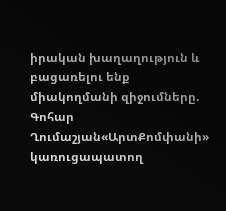իրական խաղաղություն և բացառելու ենք միակողմանի զիջումները. Գոհար Ղումաշյան«ԱրտՔոմփանի» կառուցապատող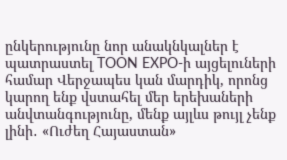ընկերությունը նոր անակնկալներ է պատրաստել TOON EXPO-ի այցելուների համար Վերջապես կան մարդիկ, որոնց կարող ենք վստահել մեր երեխաների անվտանգությունը, մենք այլևս թույլ չենք լինի․ «Ուժեղ Հայաստան»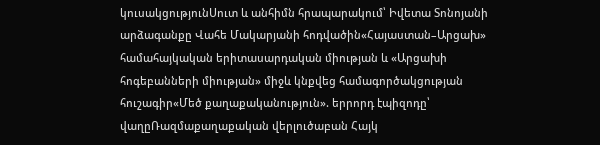կուսակցությունՍուտ և անհիմն հրապարակում՝ Իվետա Տոնոյանի արձագանքը Վահե Մակարյանի հոդվածին«Հայաստան–Արցախ» համահայկական երիտասարդական միության և «Արցախի հոգեբանների միության» միջև կնքվեց համագործակցության հուշագիր«Մեծ քաղաքականություն». երրորդ էպիզոդը՝ վաղըՌազմաքաղաքական վերլուծաբան Հայկ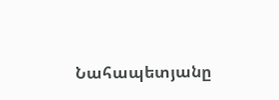Նահապետյանը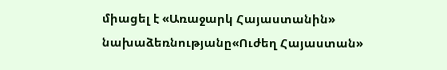միացել է «Առաջարկ Հայաստանին» նախաձեռնությանը«Ուժեղ Հայաստան»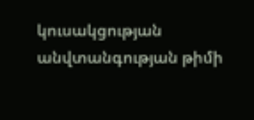կուսակցության անվտանգության թիմի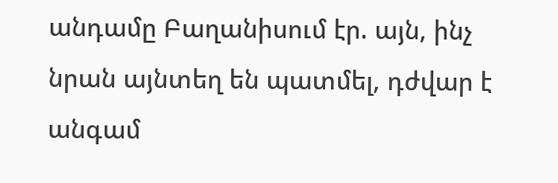անդամը Բաղանիսում էր. այն, ինչ նրան այնտեղ են պատմել, դժվար է անգամ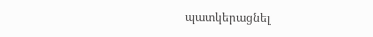պատկերացնել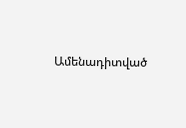Ամենադիտված